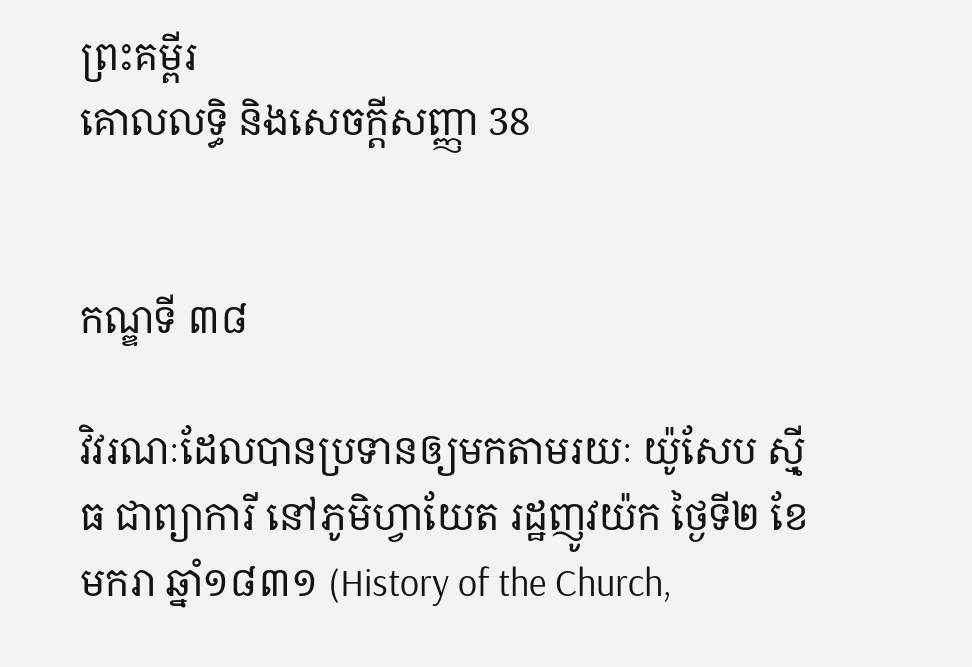ព្រះគម្ពីរ
គោលលទ្ធិ និងសេចក្ដីសញ្ញា 38


កណ្ឌទី ៣៨

វិវរណៈដែលបានប្រទានឲ្យមកតាមរយៈ យ៉ូសែប ស៊្មីធ ជាព្យាការី នៅភូមិហ្វាយែត រដ្ឋញូវយ៉ក ថ្ងៃទី២ ខែមករា ឆ្នាំ១៨៣១ (History of the Church,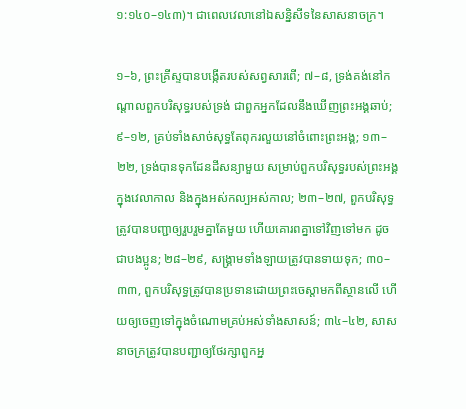១:១៤០–១៤៣)។ ជាពេលវេលានៅឯសន្និសីទនៃសាសនាចក្រ។

១–៦, ព្រះគ្រីស្ទបានបង្កើតរបស់សព្វសារពើ; ៧–៨, ទ្រង់គង់នៅកណ្ដាលពួកបរិសុទ្ធរបស់ទ្រង់ ជាពួកអ្នកដែលនឹងឃើញព្រះអង្គឆាប់; ៩–១២, គ្រប់ទាំងសាច់សុទ្ធតែពុករលួយនៅចំពោះព្រះអង្គ; ១៣–២២, ទ្រង់បានទុកដែនដីសន្យាមួយ សម្រាប់ពួកបរិសុទ្ធរបស់ព្រះអង្គ ក្នុងវេលាកាល និងក្នុងអស់កល្បអស់កាល; ២៣–២៧, ពួកបរិសុទ្ធត្រូវបានបញ្ជាឲ្យរួបរួមគ្នាតែមួយ ហើយគោរពគ្នាទៅវិញទៅមក ដូចជាបងប្អូន; ២៨–២៩, សង្គ្រាមទាំងឡាយត្រូវបានទាយទុក; ៣០–៣៣, ពួកបរិសុទ្ធត្រូវបានប្រទានដោយព្រះចេស្ដាមកពីស្ថានលើ ហើយឲ្យចេញទៅក្នុងចំណោមគ្រប់អស់ទាំងសាសន៍; ៣៤–៤២, សាសនាចក្រត្រូវបានបញ្ជាឲ្យថែរក្សាពួកអ្ន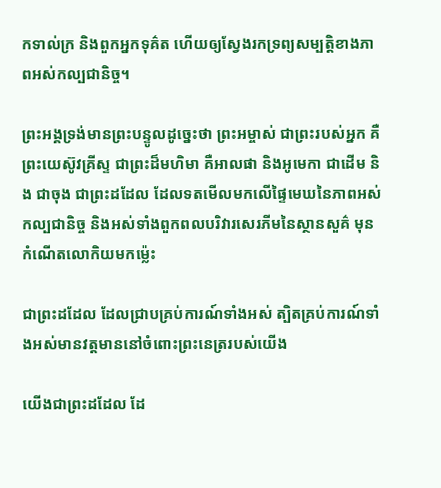កទាល់ក្រ និងពួកអ្នកទុគ៌ត ហើយឲ្យស្វែងរកទ្រព្យសម្បត្តិខាងភាពអស់កល្បជានិច្ច។

ព្រះអង្គទ្រង់មានព្រះបន្ទូលដូច្នេះថា ព្រះអម្ចាស់ ជាព្រះរបស់អ្នក គឺព្រះយេស៊ូវគ្រីស្ទ ជាព្រះដ៏មហិមា គឺអាលផា និងអូមេកា ជាដើម និង ជាចុង ជាព្រះដដែល ដែលទតមើលមកលើផ្ទៃមេឃនៃភាពអស់កល្បជានិច្ច និងអស់ទាំងពួកពលបរិវារសេរភីមនៃស្ថានសួគ៌ មុនកំណើតលោកិយមកម្ល៉េះ

ជាព្រះដដែល ដែលជ្រាបគ្រប់ការណ៍ទាំងអស់ ត្បិតគ្រប់ការណ៍ទាំងអស់មានវត្តមាននៅចំពោះព្រះនេត្ររបស់យើង

យើងជាព្រះដដែល ដែ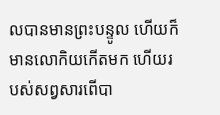លបានមានព្រះបន្ទូល ហើយក៏មានលោកិយកើតមក ហើយរបស់សព្វសារពើបា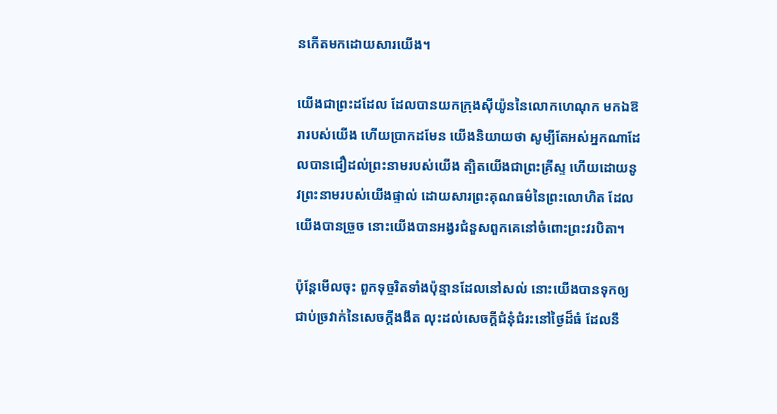នកើតមកដោយសារយើង។

យើងជាព្រះដដែល ដែលបានយកក្រុងស៊ីយ៉ូននៃលោកហេណុក មកឯឱរារបស់យើង ហើយប្រាកដមែន យើងនិយាយថា សូម្បីតែអស់អ្នកណាដែលបានជឿដល់ព្រះនាមរបស់យើង ត្បិតយើងជាព្រះគ្រីស្ទ ហើយដោយនូវព្រះនាមរបស់យើងផ្ទាល់ ដោយសារព្រះគុណធម៌នៃព្រះលោហិត ដែលយើងបានច្រួច នោះយើងបានអង្វរជំនួសពួកគេនៅចំពោះព្រះវរបិតា។

ប៉ុន្តែមើលចុះ ពួកទុច្ចរិតទាំងប៉ុន្មានដែលនៅសល់ នោះយើងបានទុកឲ្យជាប់ច្រវាក់នៃសេចក្ដីងងឹត លុះដល់សេចក្ដីជំនុំជំរះនៅថ្ងៃដ៏ធំ ដែលនឹ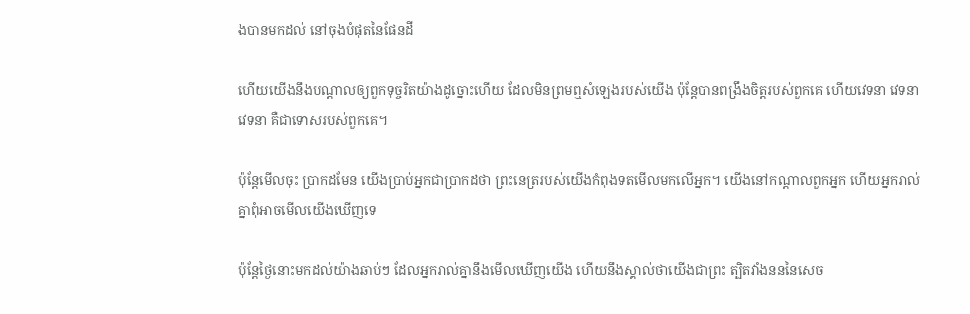ងបានមកដល់ នៅចុងបំផុតនៃផែនដី

ហើយយើងនឹងបណ្ដាលឲ្យពួកទុច្ចរិតយ៉ាងដូច្នោះហើយ ដែលមិនព្រមឮសំឡេងរបស់យើង ប៉ុន្តែបានពង្រឹងចិត្តរបស់ពួកគេ ហើយវេទនា វេទនា វេទនា គឺជាទោសរបស់ពួកគេ។

ប៉ុន្តែមើលចុះ ប្រាកដមែន យើងប្រាប់អ្នកជាប្រាកដថា ព្រះនេត្ររបស់យើងកំពុងទតមើលមកលើអ្នក។ យើងនៅកណ្ដាលពួកអ្នក ហើយអ្នករាល់គ្នាពុំអាចមើលយើងឃើញទេ

ប៉ុន្តែថ្ងៃនោះមកដល់យ៉ាងឆាប់ៗ ដែលអ្នករាល់គ្នានឹងមើលឃើញយើង ហើយនឹងស្គាល់ថាយើងជាព្រះ ត្បិតវាំងនននៃសេច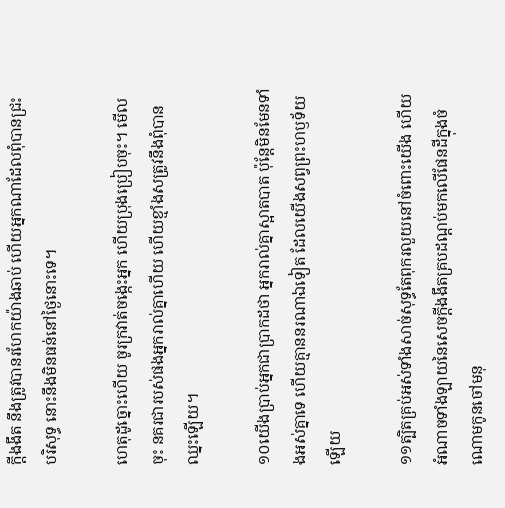ក្ដីងងឹត នឹងត្រូវបានរហែកយ៉ាងឆាប់ ហើយអ្នកណាដែលពុំបានជ្រះបរិសុទ្ធ នោះនឹងមិនធន់នៅថ្ងៃនោះទេ។

ហេតុដូច្នោះហើយ ចូរក្រវាត់ចង្កេះអ្នក ហើយប្រុងប្រៀបចុះ។ មើលចុះ នគរជារបស់ផងអ្នករាល់គ្នាហើយ ហើយខ្មាំងសត្រូវនឹងពុំបានឈ្នះឡើយ។

១០យើងប្រាប់អ្នកជាប្រាកដថា អ្នករាល់គ្នាស្អាតបាត ប៉ុន្តែមិនមែនទាំងអស់គ្នាទេ ហើយគ្មាននរណាឯទៀត ដែលយើងសព្វព្រះហឫទ័យឡើយ

១១ត្បិតគ្រប់អស់ទាំងសាច់សុទ្ធតែពុករលួយនៅចំពោះយើង ហើយអំណាចទាំងឡាយនៃសេចក្ដីងងឹតគ្របដណ្ដប់មកលើផែនដីក្នុងចំណោមកូនចៅមនុ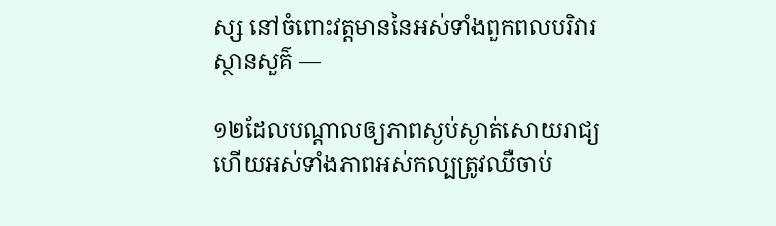ស្ស នៅចំពោះវត្តមាននៃអស់ទាំងពួកពលបរិវារស្ថានសួគ៌ —

១២ដែលបណ្ដាលឲ្យភាពស្ងប់ស្ងាត់សោយរាជ្យ ហើយអស់ទាំងភាពអស់កល្បត្រូវឈឺចាប់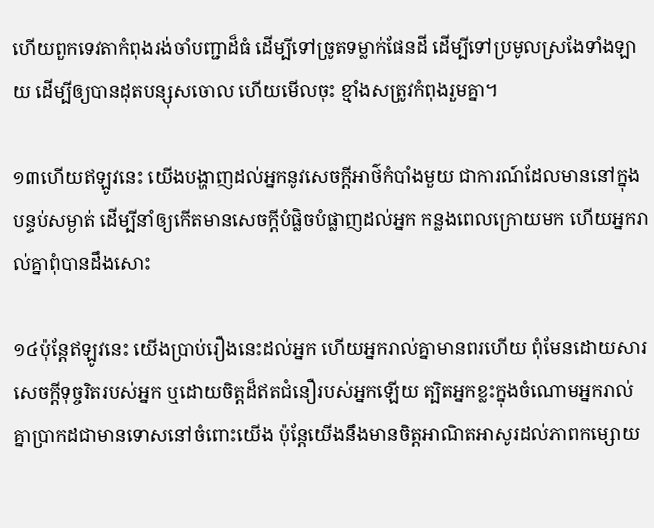ហើយពួកទេវតាកំពុងរង់ចាំបញ្ជាដ៏ធំ ដើម្បីទៅច្រូតទម្លាក់ផែនដី ដើម្បីទៅប្រមូលស្រងែទាំងឡាយ ដើម្បីឲ្យបានដុតបន្សុសចោល ហើយមើលចុះ ខ្មាំងសត្រូវកំពុងរួមគ្នា។

១៣ហើយឥឡូវនេះ យើងបង្ហាញដល់អ្នកនូវសេចក្ដីអាថ៌កំបាំងមួយ ជាការណ៍ដែលមាននៅក្នុងបន្ទប់សម្ងាត់ ដើម្បីនាំឲ្យកើតមានសេចក្ដីបំផ្លិចបំផ្លាញដល់អ្នក កន្លងពេលក្រោយមក ហើយអ្នករាល់គ្នាពុំបានដឹងសោះ

១៤ប៉ុន្តែឥឡូវនេះ យើងប្រាប់រឿងនេះដល់អ្នក ហើយអ្នករាល់គ្នាមានពរហើយ ពុំមែនដោយសារសេចក្ដីទុច្ចរិតរបស់អ្នក ឬដោយចិត្តដ៏ឥតជំនឿរបស់អ្នកឡើយ ត្បិតអ្នកខ្លះក្នុងចំណោមអ្នករាល់គ្នាប្រាកដជាមានទោសនៅចំពោះយើង ប៉ុន្តែយើងនឹងមានចិត្តអាណិតអាសូរដល់ភាពកម្សោយ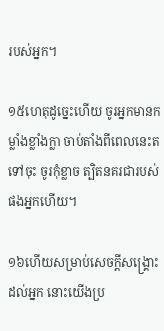របស់អ្នក។

១៥ហេតុដូច្នេះហើយ ចូរអ្នកមានកម្លាំងខ្លាំងក្លា ចាប់តាំងពីពេលនេះតទៅចុះ ចូរកុំខ្លាច ត្បិតនគរជារបស់ផងអ្នកហើយ។

១៦ហើយសម្រាប់សេចក្ដីសង្គ្រោះដល់អ្នក នោះយើងប្រ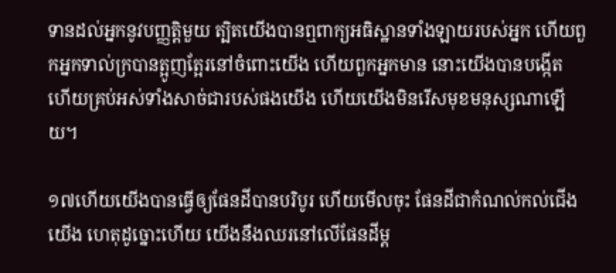ទានដល់អ្នកនូវបញ្ញត្តិមួយ ត្បិតយើងបានឮពាក្យអធិស្ឋានទាំងឡាយរបស់អ្នក ហើយពួកអ្នកទាល់ក្របានត្អូញត្អែរនៅចំពោះយើង ហើយពួកអ្នកមាន នោះយើងបានបង្កើត ហើយគ្រប់អស់ទាំងសាច់ជារបស់ផងយើង ហើយយើងមិនរើសមុខមនុស្សណាឡើយ។

១៧ហើយយើងបានធ្វើឲ្យផែនដីបានបរិបូរ ហើយមើលចុះ ផែនដីជាកំណល់កល់ជើងយើង ហេតុដូច្នោះហើយ យើងនឹងឈរនៅលើផែនដីម្ដ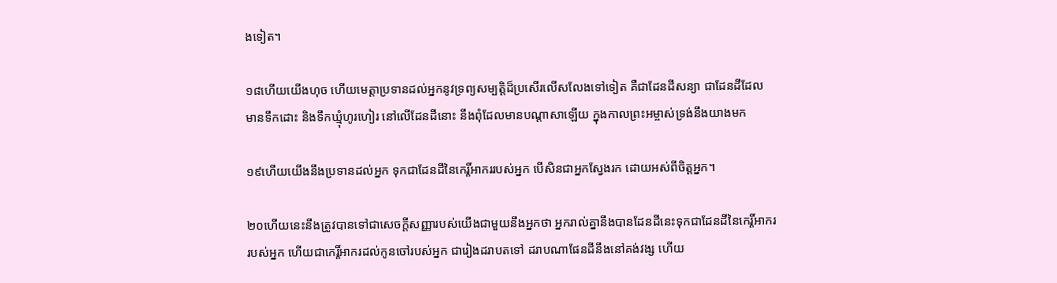ងទៀត។

១៨ហើយយើងហុច ហើយមេត្តាប្រទានដល់អ្នកនូវទ្រព្យសម្បត្តិដ៏ប្រសើរលើសលែងទៅទៀត គឺជាដែនដីសន្យា ជាដែនដីដែលមានទឹកដោះ និងទឹកឃ្មុំហូរហៀរ នៅលើដែនដីនោះ នឹងពុំដែលមានបណ្ដាសាឡើយ ក្នុងកាលព្រះអម្ចាស់ទ្រង់នឹងយាងមក

១៩ហើយយើងនឹងប្រទានដល់អ្នក ទុកជាដែនដីនៃកេរ្តិ៍អាកររបស់អ្នក បើសិនជាអ្នកស្វែងរក ដោយអស់ពីចិត្តអ្នក។

២០ហើយនេះនឹងត្រូវបានទៅជាសេចក្ដីសញ្ញារបស់យើងជាមួយនឹងអ្នកថា អ្នករាល់គ្នានឹងបានដែនដីនេះទុកជាដែនដីនៃកេរ្តិ៍អាកររបស់អ្នក ហើយជាកេរ្តិ៍អាករដល់កូនចៅរបស់អ្នក ជារៀងដរាបតទៅ ដរាបណាផែនដីនឹងនៅគង់វង្ស ហើយ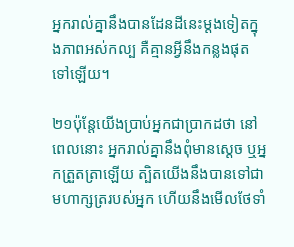អ្នករាល់គ្នានឹងបានដែនដីនេះម្ដងទៀតក្នុងភាពអស់កល្ប គឺគ្មានអ្វីនឹងកន្លងផុតទៅឡើយ។

២១ប៉ុន្តែយើងប្រាប់អ្នកជាប្រាកដថា នៅពេលនោះ អ្នករាល់គ្នានឹងពុំមានស្ដេច ឬអ្នកត្រួតត្រាឡើយ ត្បិតយើងនឹងបានទៅជាមហាក្សត្ររបស់អ្នក ហើយនឹងមើលថែទាំ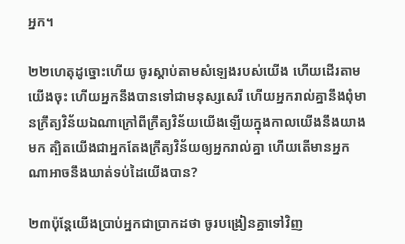អ្នក។

២២ហេតុដូច្នោះហើយ ចូរស្ដាប់តាមសំឡេងរបស់យើង ហើយដើរតាមយើងចុះ ហើយអ្នកនឹងបានទៅជាមនុស្សសេរី ហើយអ្នករាល់គ្នានឹងពុំមានក្រឹត្យវិន័យឯណាក្រៅពីក្រឹត្យវិន័យយើងឡើយក្នុងកាលយើងនឹងយាងមក ត្បិតយើងជាអ្នកតែងក្រឹត្យវិន័យឲ្យអ្នករាល់គ្នា ហើយតើមានអ្នកណាអាចនឹងឃាត់ទប់ដៃយើងបាន?

២៣ប៉ុន្តែយើងប្រាប់អ្នកជាប្រាកដថា ចូរបង្រៀនគ្នាទៅវិញ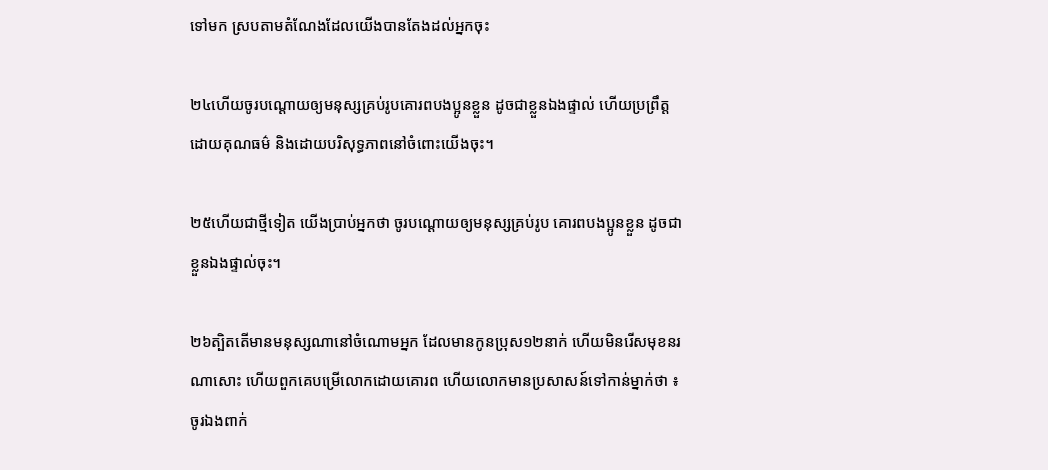ទៅមក ស្របតាមតំណែងដែលយើងបានតែងដល់អ្នកចុះ

២៤ហើយចូរបណ្ដោយឲ្យមនុស្សគ្រប់រូបគោរពបងប្អូនខ្លួន ដូចជាខ្លួនឯងផ្ទាល់ ហើយប្រព្រឹត្តដោយគុណធម៌ និងដោយបរិសុទ្ធភាពនៅចំពោះយើងចុះ។

២៥ហើយជាថ្មីទៀត យើងប្រាប់អ្នកថា ចូរបណ្ដោយឲ្យមនុស្សគ្រប់រូប គោរពបងប្អូនខ្លួន ដូចជាខ្លួនឯងផ្ទាល់ចុះ។

២៦ត្បិតតើមានមនុស្សណានៅចំណោមអ្នក ដែលមានកូនប្រុស១២នាក់ ហើយមិនរើសមុខនរណាសោះ ហើយពួកគេបម្រើលោកដោយគោរព ហើយលោកមានប្រសាសន៍ទៅកាន់ម្នាក់ថា ៖ ចូរឯងពាក់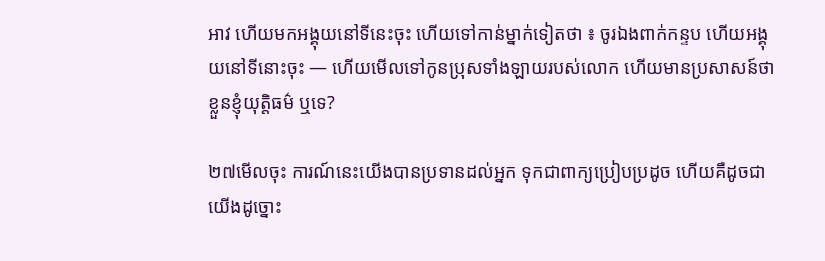អាវ ហើយមកអង្គុយនៅទីនេះចុះ ហើយទៅកាន់ម្នាក់ទៀតថា ៖ ចូរឯងពាក់កន្ទប ហើយអង្គុយនៅទីនោះចុះ — ហើយមើលទៅកូនប្រុសទាំងឡាយរបស់លោក ហើយមានប្រសាសន៍ថា ខ្លួនខ្ញុំយុត្តិធម៌ ឬទេ?

២៧មើលចុះ ការណ៍នេះយើងបានប្រទានដល់អ្នក ទុកជាពាក្យប្រៀបប្រដូច ហើយគឺដូចជាយើងដូច្នោះ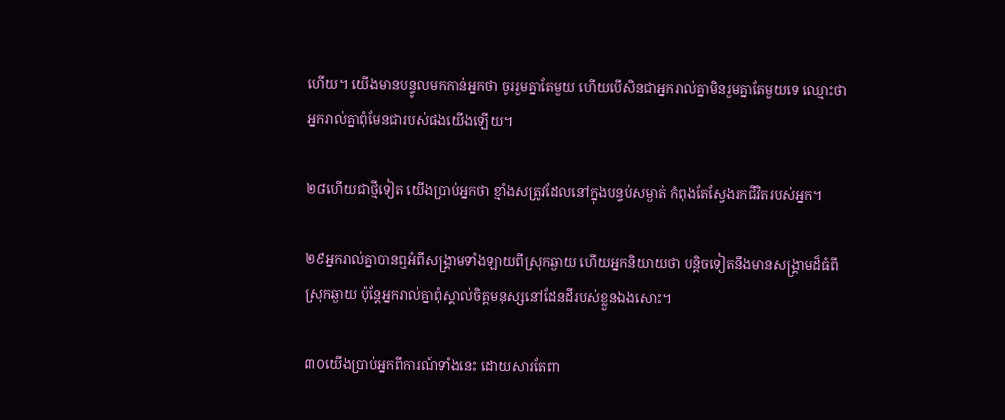ហើយ។ យើងមានបន្ទូលមកកាន់អ្នកថា ចូររួមគ្នាតែមួយ ហើយបើសិនជាអ្នករាល់គ្នាមិនរួមគ្នាតែមួយទេ ឈ្មោះថាអ្នករាល់គ្នាពុំមែនជារបស់ផងយើងឡើយ។

២៨ហើយជាថ្មីទៀត យើងប្រាប់អ្នកថា ខ្មាំងសត្រូវដែលនៅក្នុងបន្ទប់សម្ងាត់ កំពុងតែស្វែងរកជីវិតរបស់អ្នក។

២៩អ្នករាល់គ្នាបានឮអំពីសង្គ្រាមទាំងឡាយពីស្រុកឆ្ងាយ ហើយអ្នកនិយាយថា បន្តិចទៀតនឹងមានសង្គ្រាមដ៏ធំពីស្រុកឆ្ងាយ ប៉ុន្តែអ្នករាល់គ្នាពុំស្គាល់ចិត្តមនុស្សនៅដែនដីរបស់ខ្លួនឯងសោះ។

៣០យើងប្រាប់អ្នកពីការណ៍ទាំងនេះ ដោយសារតែពា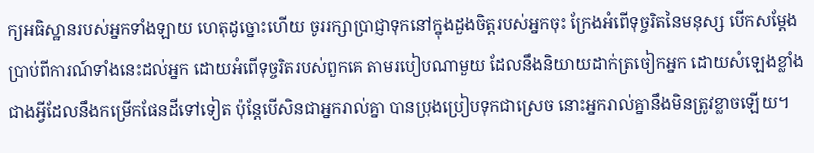ក្យអធិស្ឋានរបស់អ្នកទាំងឡាយ ហេតុដូច្នោះហើយ ចូររក្សាប្រាជ្ញាទុកនៅក្នុងដួងចិត្តរបស់អ្នកចុះ ក្រែងអំពើទុច្ចរិតនៃមនុស្ស បើកសម្ដែងប្រាប់ពីការណ៍ទាំងនេះដល់អ្នក ដោយអំពើទុច្ចរិតរបស់ពួកគេ តាមរបៀបណាមួយ ដែលនឹងនិយាយដាក់ត្រចៀកអ្នក ដោយសំឡេងខ្លាំងជាងអ្វីដែលនឹងកម្រើកផែនដីទៅទៀត ប៉ុន្តែបើសិនជាអ្នករាល់គ្នា បានប្រុងប្រៀបទុកជាស្រេច នោះអ្នករាល់គ្នានឹងមិនត្រូវខ្លាចឡើយ។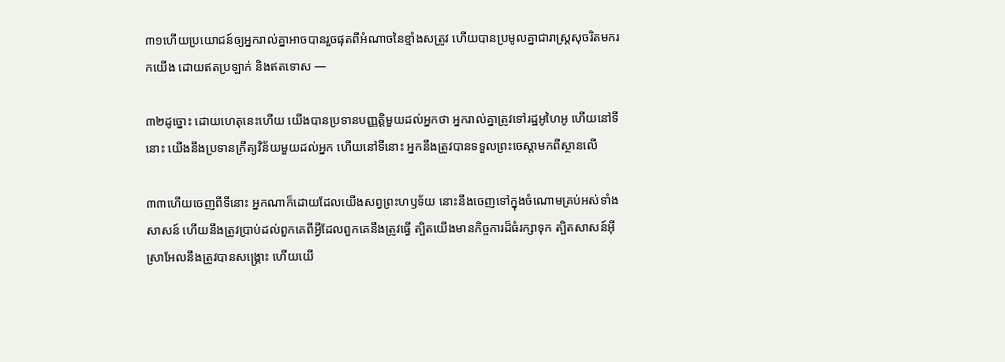៣១ហើយប្រយោជន៍ឲ្យអ្នករាល់គ្នាអាចបានរួចផុតពីអំណាចនៃខ្មាំងសត្រូវ ហើយបានប្រមូលគ្នាជារាស្ត្រសុចរិតមករកយើង ដោយឥតប្រឡាក់ និងឥតទោស —

៣២ដូច្នោះ ដោយហេតុនេះហើយ យើងបានប្រទានបញ្ញត្តិមួយដល់អ្នកថា អ្នករាល់គ្នាត្រូវទៅរដ្ឋអូហៃអូ ហើយនៅទីនោះ យើងនឹងប្រទានក្រឹត្យវិន័យមួយដល់អ្នក ហើយនៅទីនោះ អ្នកនឹងត្រូវបានទទួលព្រះចេស្ដាមកពីស្ថានលើ

៣៣ហើយចេញពីទីនោះ អ្នកណាក៏ដោយដែលយើងសព្វព្រះហឫទ័យ នោះនឹងចេញទៅក្នុងចំណោមគ្រប់អស់ទាំងសាសន៍ ហើយនឹងត្រូវប្រាប់ដល់ពួកគេពីអ្វីដែលពួកគេនឹងត្រូវធ្វើ ត្បិតយើងមានកិច្ចការដ៏ធំរក្សាទុក ត្បិតសាសន៍អ៊ីស្រាអែលនឹងត្រូវបានសង្គ្រោះ ហើយយើ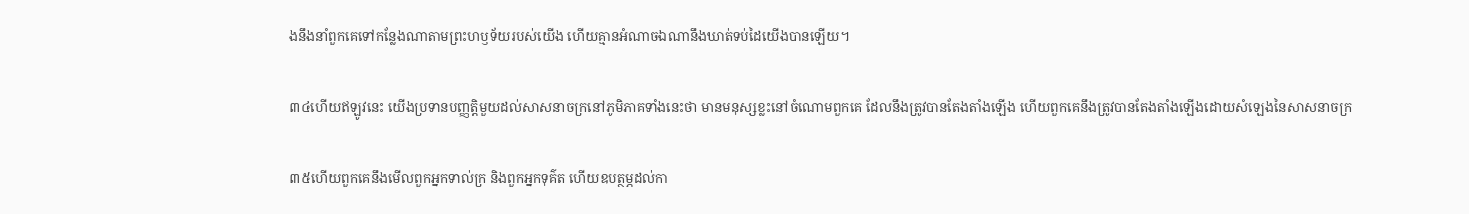ងនឹងនាំពួកគេទៅកន្លែងណាតាមព្រះហឫទ័យរបស់យើង ហើយគ្មានអំណាចឯណានឹងឃាត់ទប់ដៃយើងបានឡើយ។

៣៤ហើយឥឡូវនេះ យើងប្រទានបញ្ញត្តិមួយដល់សាសនាចក្រនៅភូមិភាគទាំងនេះថា មានមនុស្សខ្លះនៅចំណោមពួកគេ ដែលនឹងត្រូវបានតែងតាំងឡើង ហើយពួកគេនឹងត្រូវបានតែងតាំងឡើងដោយសំឡេងនៃសាសនាចក្រ

៣៥ហើយពួកគេនឹងមើលពួកអ្នកទាល់ក្រ និងពួកអ្នកទុគ៌ត ហើយឧបត្ថម្ភដល់កា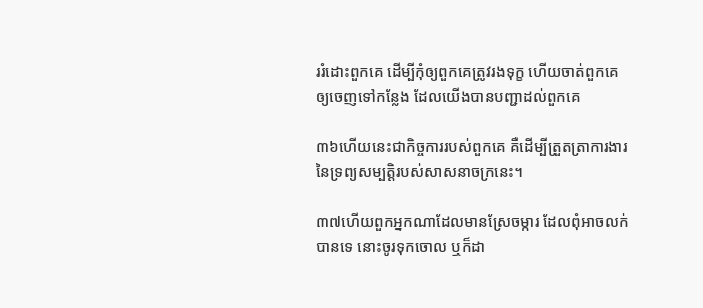ររំដោះពួកគេ ដើម្បីកុំឲ្យពួកគេត្រូវរងទុក្ខ ហើយចាត់ពួកគេឲ្យចេញទៅកន្លែង ដែលយើងបានបញ្ជាដល់ពួកគេ

៣៦ហើយនេះជាកិច្ចការរបស់ពួកគេ គឺដើម្បីត្រួតត្រាការងារនៃទ្រព្យសម្បត្តិរបស់សាសនាចក្រនេះ។

៣៧ហើយពួកអ្នកណាដែលមានស្រែចម្ការ ដែលពុំអាចលក់បានទេ នោះចូរទុកចោល ឬក៏ដា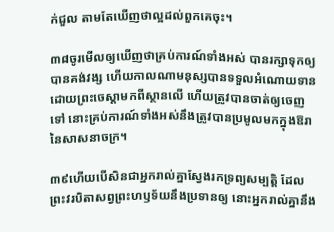ក់ជួល តាមតែឃើញថាល្អដល់ពួកគេចុះ។

៣៨ចូរមើលឲ្យឃើញថាគ្រប់ការណ៍ទាំងអស់ បានរក្សាទុកឲ្យបានគង់វង្ស ហើយកាលណាមនុស្សបានទទួលអំណោយទានដោយព្រះចេស្ដាមកពីស្ថានលើ ហើយត្រូវបានចាត់ឲ្យចេញទៅ នោះគ្រប់ការណ៍ទាំងអស់នឹងត្រូវបានប្រមូលមកក្នុងឱរានៃសាសនាចក្រ។

៣៩ហើយបើសិនជាអ្នករាល់គ្នាស្វែងរកទ្រព្យសម្បត្តិ ដែលព្រះវរបិតាសព្វព្រះហឫទ័យនឹងប្រទានឲ្យ នោះអ្នករាល់គ្នានឹង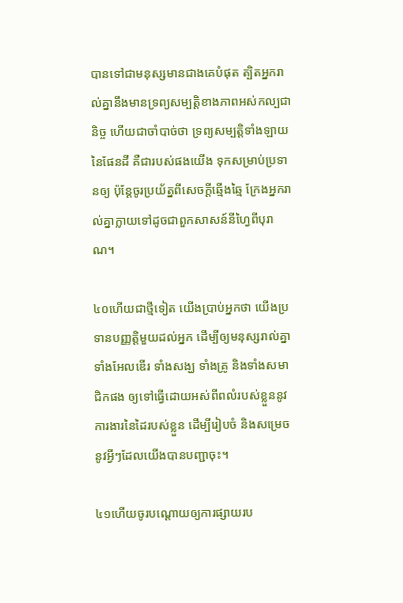បានទៅជាមនុស្សមានជាងគេបំផុត ត្បិតអ្នករាល់គ្នានឹងមានទ្រព្យសម្បត្តិខាងភាពអស់កល្បជានិច្ច ហើយជាចាំបាច់ថា ទ្រព្យសម្បត្តិទាំងឡាយនៃផែនដី គឺជារបស់ផងយើង ទុកសម្រាប់ប្រទានឲ្យ ប៉ុន្តែចូរប្រយ័ត្នពីសេចក្ដីឆ្មើងឆ្មៃ ក្រែងអ្នករាល់គ្នាក្លាយទៅដូចជាពួកសាសន៍នីហ្វៃពីបុរាណ។

៤០ហើយជាថ្មីទៀត យើងប្រាប់អ្នកថា យើងប្រទានបញ្ញត្តិមួយដល់អ្នក ដើម្បីឲ្យមនុស្សរាល់គ្នា ទាំងអែលឌើរ ទាំងសង្ឃ ទាំងគ្រូ និងទាំងសមាជិកផង ឲ្យទៅធ្វើដោយអស់ពីពលំរបស់ខ្លួននូវការងារនៃដៃរបស់ខ្លួន ដើម្បីរៀបចំ និងសម្រេចនូវអ្វីៗដែលយើងបានបញ្ជាចុះ។

៤១ហើយចូរបណ្ដោយឲ្យការផ្សាយរប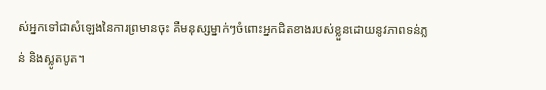ស់អ្នកទៅជាសំឡេងនៃការព្រមានចុះ គឺមនុស្សម្នាក់ៗចំពោះអ្នកជិតខាងរបស់ខ្លួនដោយនូវភាពទន់ភ្លន់ និងស្លូតបូត។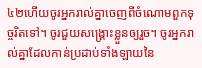៤២ហើយចូរអ្នករាល់គ្នាចេញពីចំណោមពួកទុច្ចរិតទៅ។ ចូរជួយសង្គ្រោះខ្លួនឲ្យរួច។ ចូរអ្នករាល់គ្នាដែលកាន់ប្រដាប់ទាំងឡាយនៃ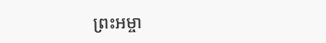ព្រះអម្ចា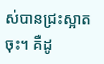ស់បានជ្រះស្អាតចុះ។ គឺដូ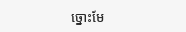ច្នោះមែ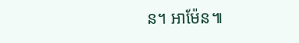ន។ អាម៉ែន៕